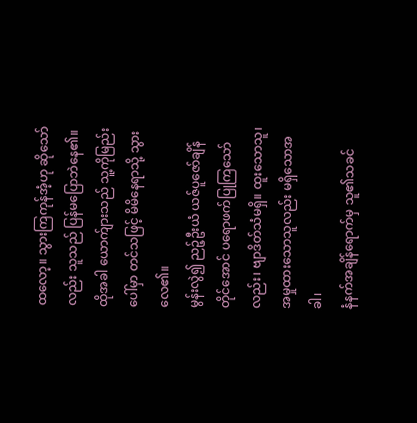ထလော့။ သွားကြကုန်အံ့ဟု ဆိုသော်လည်း သူသည် ပြန်မပြောဘဲနေ၏။ ထိုအခါ ယောက်ျားသည် သူ့ကိုမြည်းပေါ်မှာ တင်သဖြင့် မိမိနေရာသို့ သွားလေ၏။
မွန်းလွဲ၍ ညဉ့်ဦးယံ ယဇ်ပူဇော်ချိန်တိုင်အောင် ပရောဖက်ပြုကြသော်လည်း၊ ဗျာဒိတ်သံမရှိ။ ထူးသောသူ၊ အမှုထားသောသူလည်း မရှိသောအခါ၊
နံနက်အချိန်ရောက်မှ သူ၏သခင်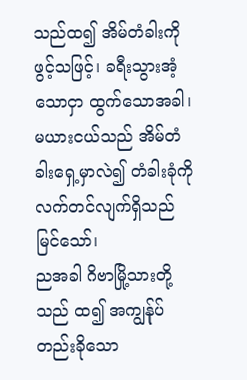သည်ထ၍ အိမ်တံခါးကို ဖွင့်သဖြင့်၊ ခရီးသွားအံ့သောငှာ ထွက်သောအခါ၊ မယားငယ်သည် အိမ်တံခါးရှေ့မှာလဲ၍ တံခါးခုံကိုလက်တင်လျက်ရှိသည် မြင်သော်၊
ညအခါ ဂိဗာမြို့သားတို့သည် ထ၍ အကျွန်ုပ်တည်းခိုသော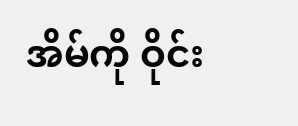အိမ်ကို ဝိုင်း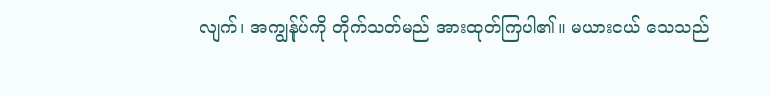လျက်၊ အကျွန်ုပ်ကို တိုက်သတ်မည် အားထုတ်ကြပါ၏။ မယားငယ် သေသည်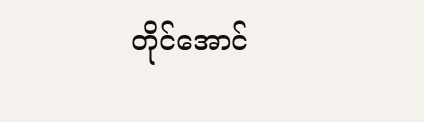တိုင်အောင်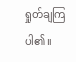ရှုတ်ချကြပါ၏။